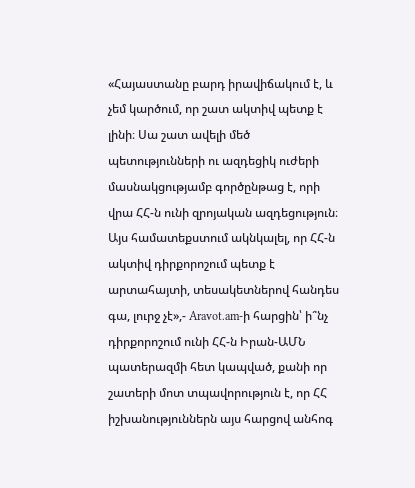«Հայաստանը բարդ իրավիճակում է, և չեմ կարծում, որ շատ ակտիվ պետք է լինի։ Սա շատ ավելի մեծ պետությունների ու ազդեցիկ ուժերի մասնակցությամբ գործընթաց է, որի վրա ՀՀ-ն ունի զրոյական ազդեցություն։ Այս համատեքստում ակնկալել, որ ՀՀ-ն ակտիվ դիրքորոշում պետք է արտահայտի, տեսակետներով հանդես գա, լուրջ չէ»,- Aravot.am-ի հարցին՝ ի՞նչ դիրքորոշում ունի ՀՀ-ն Իրան-ԱՄՆ պատերազմի հետ կապված, քանի որ շատերի մոտ տպավորություն է, որ ՀՀ իշխանություններն այս հարցով անհոգ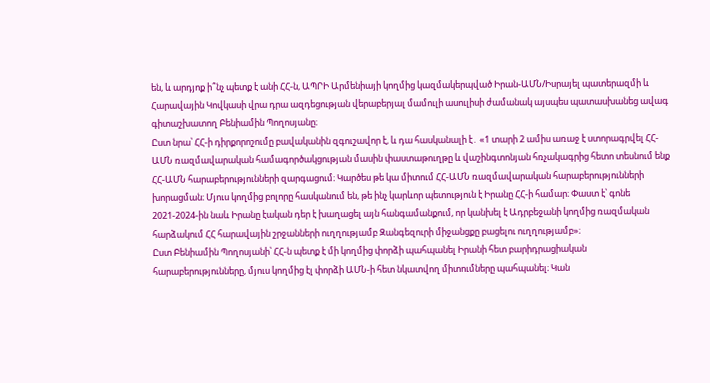են, և արդյոք ի՞նչ պետք է անի ՀՀ-ն, ԱՊՐԻ Արմենիայի կողմից կազմակերպված Իրան-ԱՄՆ/Իսրայել պատերազմի և Հարավային Կովկասի վրա դրա ազդեցության վերաբերյալ մամուլի ասուլիսի ժամանակ այսպես պատասխանեց ավագ գիտաշխատող Բենիամին Պողոսյանը։
Ըստ նրա՝ ՀՀ-ի դիրքորոշումը բավականին զգուշավոր է, և դա հասկանալի է․ «1 տարի 2 ամիս առաջ է ստորագրվել ՀՀ-ԱՄՆ ռազմավարական համագործակցության մասին փաստաթուղթը և վաշինգտոնյան հռչակագրից հետո տեսնում ենք ՀՀ-ԱՄՆ հարաբերությունների զարգացում։ Կարծես թե կա միտում ՀՀ-ԱՄՆ ռազմավարական հարաբերությունների խորացման։ Մյուս կողմից բոլորը հասկանում են, թե ինչ կարևոր պետություն է Իրանը ՀՀ-ի համար։ Փաստ է՝ գոնե 2021-2024-ին նաև Իրանը էական դեր է խաղացել այն հանգամանքում, որ կանխել է Ադրբեջանի կողմից ռազմական հարձակում ՀՀ հարավային շրջանների ուղղությամբ Զանգեզուրի միջանցքը բացելու ուղղությամբ»։
Ըստ Բենիամին Պողոսյանի՝ ՀՀ-ն պետք է մի կողմից փորձի պահպանել Իրանի հետ բարիդրացիական հարաբերությունները, մյուս կողմից էլ փորձի ԱՄՆ-ի հետ նկատվող միտումները պահպանել։ Կան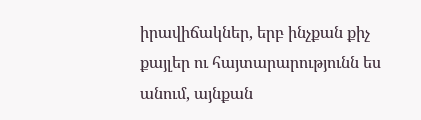իրավիճակներ, երբ ինչքան քիչ քայլեր ու հայտարարությունն ես անում, այնքան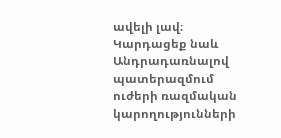ավելի լավ։
Կարդացեք նաև
Անդրադառնալով պատերազմում ուժերի ռազմական կարողությունների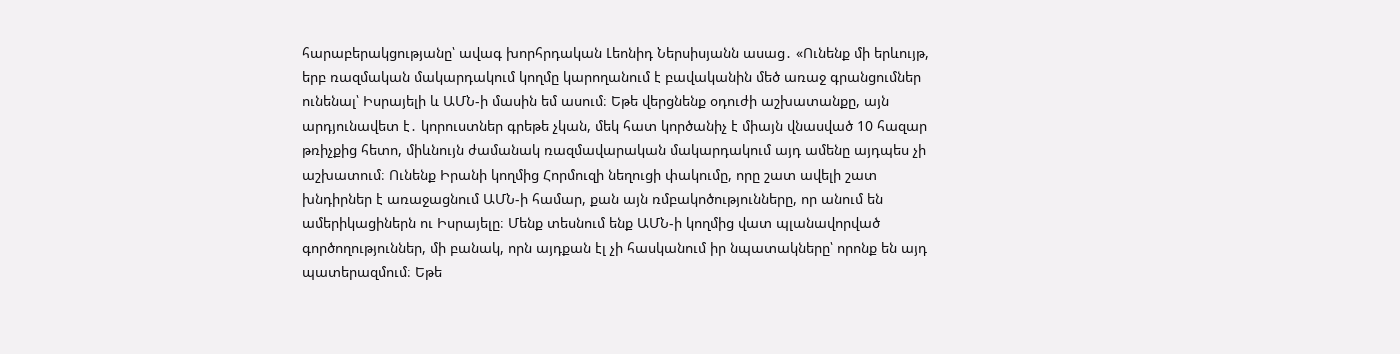հարաբերակցությանը՝ ավագ խորհրդական Լեոնիդ Ներսիսյանն ասաց․ «Ունենք մի երևույթ, երբ ռազմական մակարդակում կողմը կարողանում է բավականին մեծ առաջ գրանցումներ ունենալ՝ Իսրայելի և ԱՄՆ-ի մասին եմ ասում։ Եթե վերցնենք օդուժի աշխատանքը, այն արդյունավետ է․ կորուստներ գրեթե չկան, մեկ հատ կործանիչ է միայն վնասված 10 հազար թռիչքից հետո, միևնույն ժամանակ ռազմավարական մակարդակում այդ ամենը այդպես չի աշխատում։ Ունենք Իրանի կողմից Հորմուզի նեղուցի փակումը, որը շատ ավելի շատ խնդիրներ է առաջացնում ԱՄՆ-ի համար, քան այն ռմբակոծությունները, որ անում են ամերիկացիներն ու Իսրայելը։ Մենք տեսնում ենք ԱՄՆ-ի կողմից վատ պլանավորված գործողություններ, մի բանակ, որն այդքան էլ չի հասկանում իր նպատակները՝ որոնք են այդ պատերազմում։ Եթե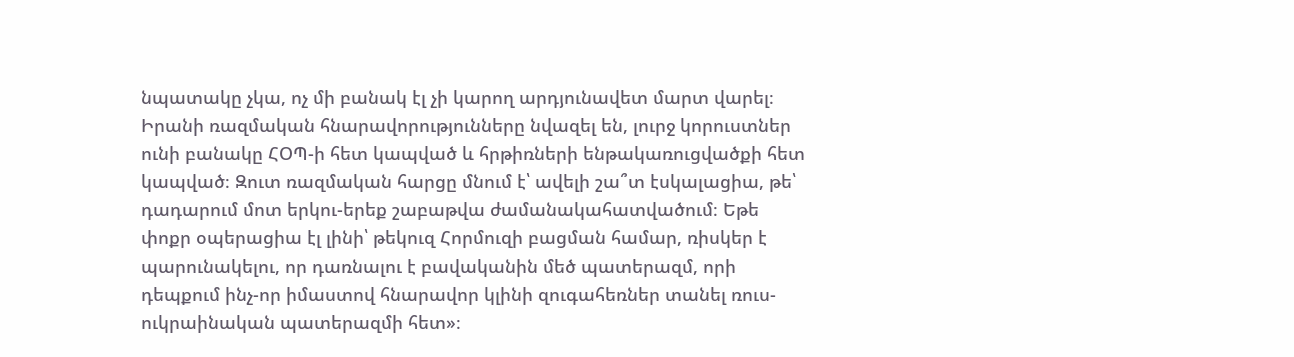նպատակը չկա, ոչ մի բանակ էլ չի կարող արդյունավետ մարտ վարել։ Իրանի ռազմական հնարավորությունները նվազել են, լուրջ կորուստներ ունի բանակը ՀՕՊ-ի հետ կապված և հրթիռների ենթակառուցվածքի հետ կապված։ Զուտ ռազմական հարցը մնում է՝ ավելի շա՞տ էսկալացիա, թե՝ դադարում մոտ երկու-երեք շաբաթվա ժամանակահատվածում։ Եթե փոքր օպերացիա էլ լինի՝ թեկուզ Հորմուզի բացման համար, ռիսկեր է պարունակելու, որ դառնալու է բավականին մեծ պատերազմ, որի դեպքում ինչ-որ իմաստով հնարավոր կլինի զուգահեռներ տանել ռուս-ուկրաինական պատերազմի հետ»։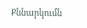Քննարկումն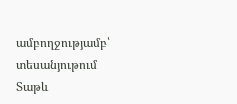ամբողջությամբ՝ տեսանյութում
Տաթև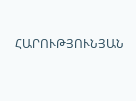ՀԱՐՈՒԹՅՈՒՆՅԱՆ